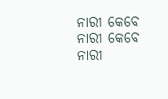ନାରୀ କେବେ
ନାରୀ କେବେ
ନାରୀ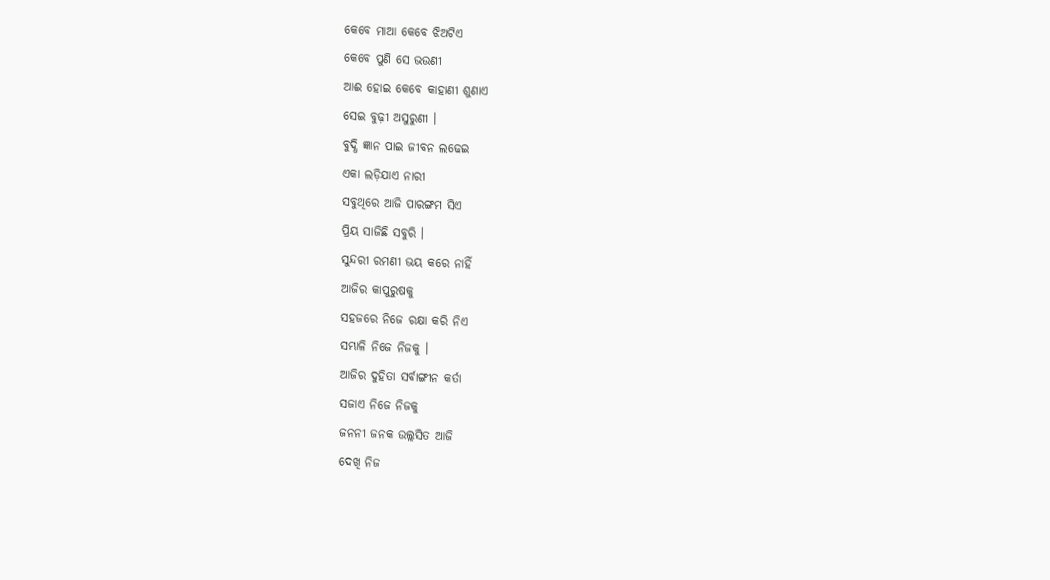କେବେ ମାଆ କେବେ ଝିଅଟିଏ
କେବେ ପୁଣି ସେ ଭଉଣୀ
ଆଈ ହୋଇ କେବେ କାହାଣୀ ଶୁଣାଏ
ସେଇ ବୁଢ଼ୀ ଅସୁରୁଣୀ ।
ବୁଦ୍ଧି ଜ୍ଞାନ ପାଇ ଜୀବନ ଲଢେଇ
ଏକା ଲଡ଼ିଯାଏ ନାରୀ
ସବୁଥିରେ ଆଜି ପାରଙ୍ଗମ ସିଏ
ପ୍ରିୟ ସାଜିଛି ସବୁରି ।
ସୁନ୍ଦରୀ ରମଣୀ ଭୟ କରେ ନାହିଁ
ଆଜିର କାପୁରୁଷକୁ
ସହଜରେ ନିଜେ ରକ୍ଷା କରି ନିଏ
ସମ୍ଭାଳି ନିଜେ ନିଜକୁ ।
ଆଜିର ଦୁହିତା ସର୍ବାଙ୍ଗୀନ କର୍ତା
ସଜାଏ ନିଜେ ନିଜକୁ
ଜନନୀ ଜନକ ଉଲ୍ଲସିତ ଆଜି
ଦେଖି ନିଜ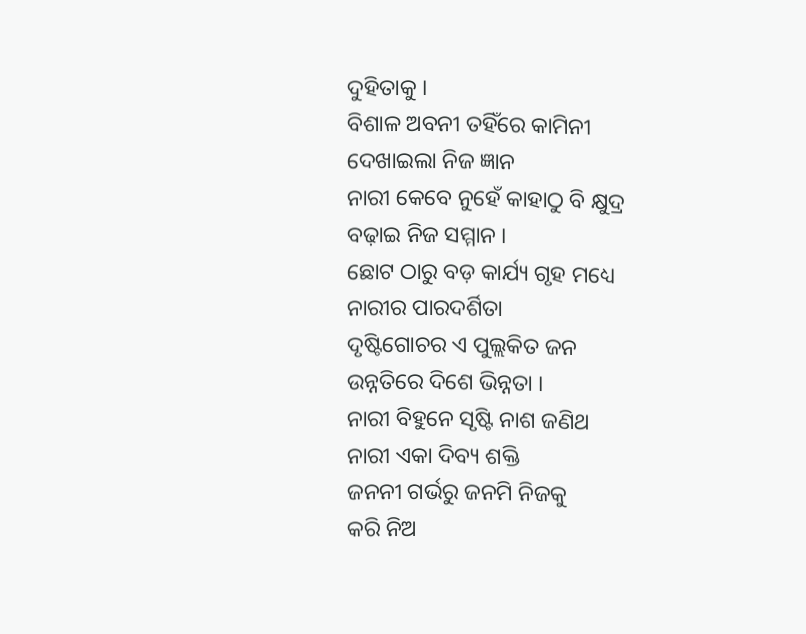ଦୁହିତାକୁ ।
ବିଶାଳ ଅବନୀ ତହିଁରେ କାମିନୀ
ଦେଖାଇଲା ନିଜ ଜ୍ଞାନ
ନାରୀ କେବେ ନୁହେଁ କାହାଠୁ ବି କ୍ଷୁଦ୍ର
ବଢ଼ାଇ ନିଜ ସମ୍ମାନ ।
ଛୋଟ ଠାରୁ ବଡ଼ କାର୍ଯ୍ୟ ଗୃହ ମଧ୍ୟେ
ନାରୀର ପାରଦର୍ଶିତା
ଦୃଷ୍ଟିଗୋଚର ଏ ପୁଲ୍ଲକିତ ଜନ
ଉନ୍ନତିରେ ଦିଶେ ଭିନ୍ନତା ।
ନାରୀ ବିହୁନେ ସୃଷ୍ଟି ନାଶ ଜଣିଥ
ନାରୀ ଏକା ଦିବ୍ୟ ଶକ୍ତି
ଜନନୀ ଗର୍ଭରୁ ଜନମି ନିଜକୁ
କରି ନିଅ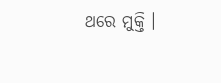ଥରେ ମୁକ୍ତି ।